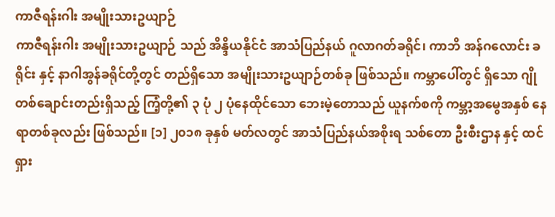ကာဇီရန်းဂါး အမျိုးသားဥယျာဉ်
ကာဇီရန်းဂါး အမျိုးသားဥယျာဉ် သည် အိန္ဒိယနိုင်ငံ အာသံပြည်နယ် ဂူလာဂတ်ခရိုင်၊ ကာဘိ အန်ဂလောင်း ခရိုင်း နှင့် နာဂါအွန်ခရိုင်တို့တွင် တည်ရှိသော အမျိုးသားဥယျာဉ်တစ်ခု ဖြစ်သည်။ ကမ္ဘာပေါ်တွင် ရှိသော ဂျိုတစ်ချောင်းတည်းရှိသည့် ကြံ့တို့၏ ၃ ပုံ ၂ ပုံနေထိုင်သော ဘေးမဲ့တောသည် ယူနက်စကို ကမ္ဘာ့အမွေအနှစ် နေရာတစ်ခုလည်း ဖြစ်သည်။ [၁] ၂၀၁၈ ခုနှစ် မတ်လတွင် အာသံပြည်နယ်အစိုးရ သစ်တော ဦးစီးဌာန နှင့် ထင်ရှား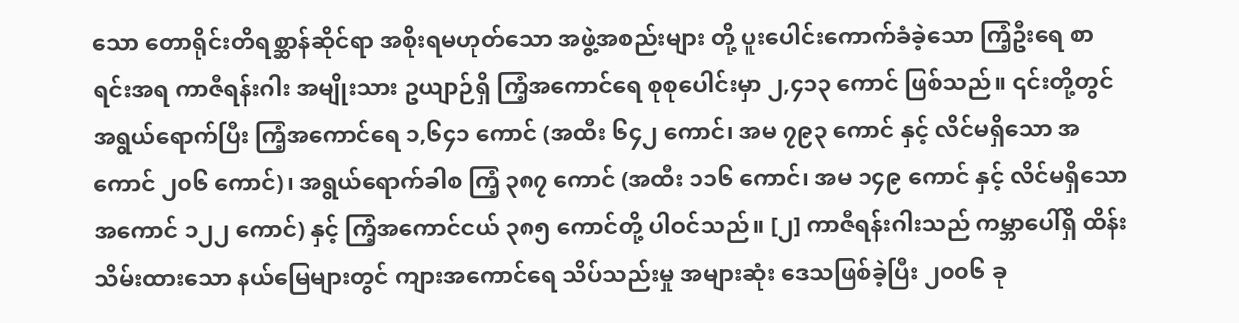သော တောရိုင်းတိရစ္ဆာန်ဆိုင်ရာ အစိုးရမဟုတ်သော အဖွဲ့အစည်းများ တို့ ပူးပေါင်းကောက်ခံခဲ့သော ကြံ့ဦးရေ စာရင်းအရ ကာဇီရန်းဂါး အမျိုးသား ဥယျာဉ်ရှိ ကြံ့အကောင်ရေ စုစုပေါင်းမှာ ၂,၄၁၃ ကောင် ဖြစ်သည်။ ၎င်းတို့တွင် အရွယ်ရောက်ပြီး ကြံ့အကောင်ရေ ၁,၆၄၁ ကောင် (အထီး ၆၄၂ ကောင်၊ အမ ၇၉၃ ကောင် နှင့် လိင်မရှိသော အကောင် ၂၀၆ ကောင်)၊ အရွယ်ရောက်ခါစ ကြံ့ ၃၈၇ ကောင် (အထီး ၁၁၆ ကောင်၊ အမ ၁၄၉ ကောင် နှင့် လိင်မရှိသော အကောင် ၁၂၂ ကောင်) နှင့် ကြံ့အကောင်ငယ် ၃၈၅ ကောင်တို့ ပါဝင်သည်။ [၂] ကာဇီရန်းဂါးသည် ကမ္ဘာပေါ်ရှိ ထိန်းသိမ်းထားသော နယ်မြေများတွင် ကျားအကောင်ရေ သိပ်သည်းမှု အများဆုံး ဒေသဖြစ်ခဲ့ပြီး ၂၀၀၆ ခု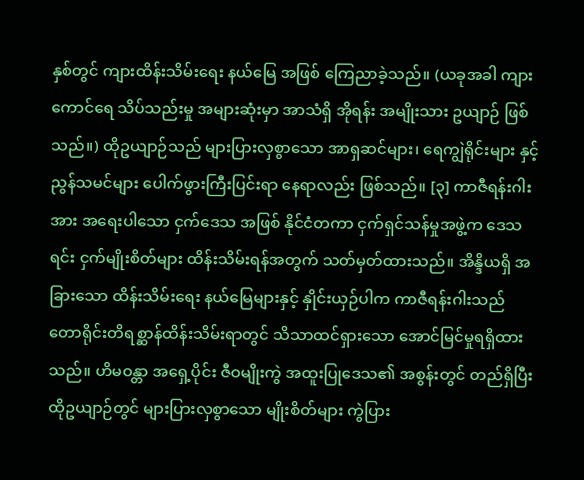နှစ်တွင် ကျားထိန်းသိမ်းရေး နယ်မြေ အဖြစ် ကြေညာခဲ့သည်။ (ယခုအခါ ကျားကောင်ရေ သိပ်သည်းမှု အများဆုံးမှာ အာသံရှိ အိုရန်း အမျိုးသား ဥယျာဉ် ဖြစ်သည်။) ထိုဥယျာဉ်သည် များပြားလှစွာသော အာရှဆင်များ၊ ရေကျွဲရိုင်းများ နှင့် ညွန်သမင်များ ပေါက်ဖွားကြီးပြင်းရာ နေရာလည်း ဖြစ်သည်။ [၃] ကာဇီရန်းဂါးအား အရေးပါသော ငှက်ဒေသ အဖြစ် နိုင်ငံတကာ ငှက်ရှင်သန်မှုအဖွဲ့က ဒေသရင်း ငှက်မျိုးစိတ်များ ထိန်းသိမ်းရန်အတွက် သတ်မှတ်ထားသည်။ အိန္ဒိယရှိ အခြားသော ထိန်းသိမ်းရေး နယ်မြေများနှင့် နှိုင်းယှဉ်ပါက ကာဇီရန်းဂါးသည် တောရိုင်းတိရစ္ဆာန်ထိန်းသိမ်းရာတွင် သိသာထင်ရှားသော အောင်မြင်မှုရရှိထားသည်။ ဟိမဝန္တာ အရှေ့ပိုင်း ဇီဝမျိုးကွဲ အထူးပြုဒေသ၏ အစွန်းတွင် တည်ရှိပြီး ထိုဥယျာဉ်တွင် များပြားလှစွာသော မျိုးစိတ်များ ကွဲပြား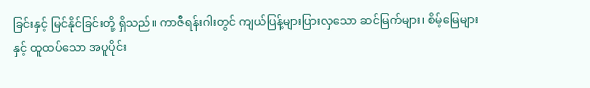ခြင်းနှင့် မြင်နိုင်ခြင်းတို့ ရှိသည်။ ကာဇီရန်းဂါးတွင် ကျယ်ပြန့်များပြားလှသော ဆင်မြက်များ၊ စိမ့်မြေများ နှင့် ထူထပ်သော အပူပိုင်း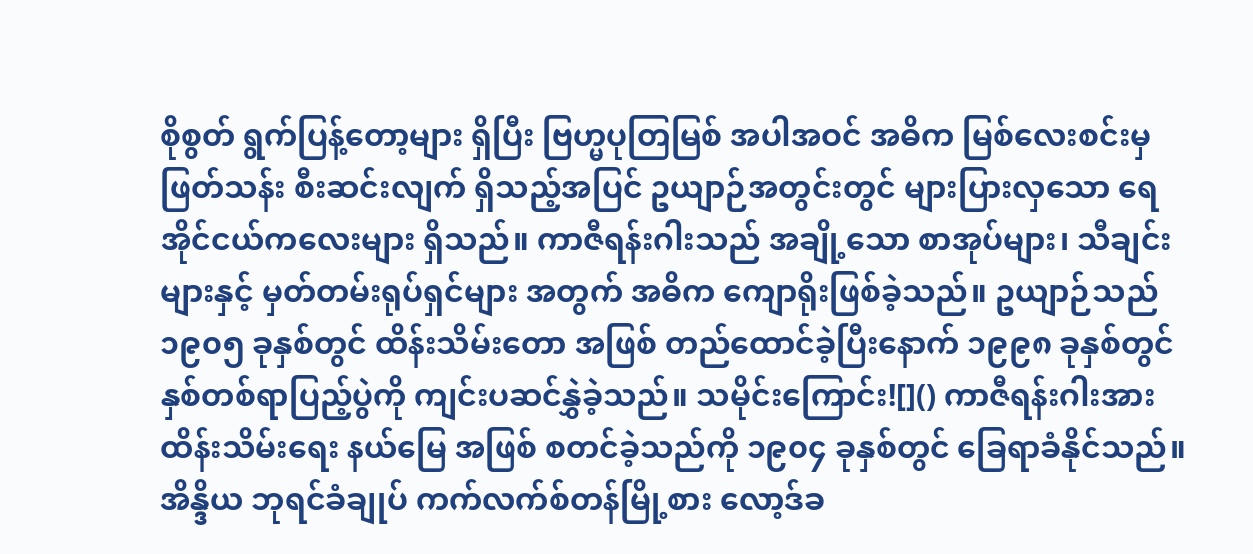စိုစွတ် ရွက်ပြန့်တော့များ ရှိပြီး ဗြဟ္မပုတြမြစ် အပါအဝင် အဓိက မြစ်လေးစင်းမှ ဖြတ်သန်း စီးဆင်းလျက် ရှိသည့်အပြင် ဥယျာဉ်အတွင်းတွင် များပြားလှသော ရေအိုင်ငယ်ကလေးများ ရှိသည်။ ကာဇီရန်းဂါးသည် အချို့သော စာအုပ်များ၊ သီချင်းများနှင့် မှတ်တမ်းရုပ်ရှင်များ အတွက် အဓိက ကျောရိုးဖြစ်ခဲ့သည်။ ဥယျာဉ်သည် ၁၉၀၅ ခုနှစ်တွင် ထိန်းသိမ်းတော အဖြစ် တည်ထောင်ခဲ့ပြီးနောက် ၁၉၉၈ ခုနှစ်တွင် နှစ်တစ်ရာပြည့်ပွဲကို ကျင်းပဆင်နွှဲခဲ့သည်။ သမိုင်းကြောင်း![]() ကာဇီရန်းဂါးအား ထိန်းသိမ်းရေး နယ်မြေ အဖြစ် စတင်ခဲ့သည်ကို ၁၉၀၄ ခုနှစ်တွင် ခြေရာခံနိုင်သည်။ အိန္ဒိယ ဘုရင်ခံချုပ် ကက်လက်စ်တန်မြို့စား လော့ဒ်ခ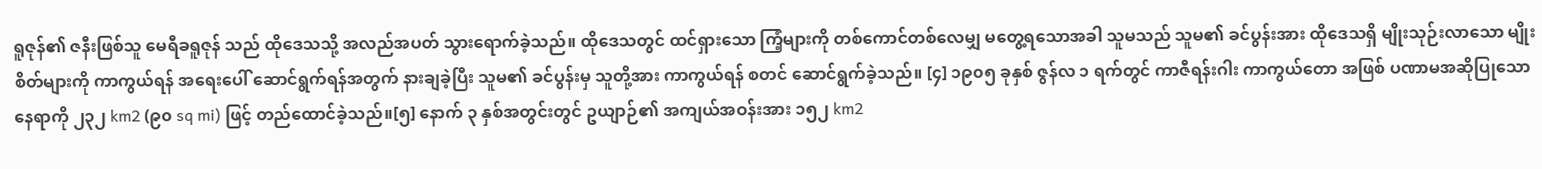ရူဇုန်၏ ဇနီးဖြစ်သူ မေရီခရူဇုန် သည် ထိုဒေသသို့ အလည်အပတ် သွားရောက်ခဲ့သည်။ ထိုဒေသတွင် ထင်ရှားသော ကြံ့များကို တစ်ကောင်တစ်လေမျှ မတွေ့ရသောအခါ သူမသည် သူမ၏ ခင်ပွန်းအား ထိုဒေသရှိ မျိုးသုဉ်းလာသော မျိုးစိတ်များကို ကာကွယ်ရန် အရေးပေါ် ဆောင်ရွက်ရန်အတွက် နားချခဲ့ပြီး သူမ၏ ခင်ပွန်းမှ သူတို့အား ကာကွယ်ရန် စတင် ဆောင်ရွက်ခဲ့သည်။ [၄] ၁၉၀၅ ခုနှစ် ဇွန်လ ၁ ရက်တွင် ကာဇီရန်းဂါး ကာကွယ်တော အဖြစ် ပဏာမအဆိုပြုသော နေရာကို ၂၃၂ km2 (၉၀ sq mi) ဖြင့် တည်ထောင်ခဲ့သည်။[၅] နောက် ၃ နှစ်အတွင်းတွင် ဥယျာဉ်၏ အကျယ်အဝန်းအား ၁၅၂ km2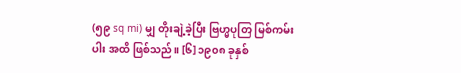(၅၉ sq mi) မျှ တိုးချဲ့ခဲ့ပြီး ဗြဟ္မပုတြ မြစ်ကမ်းပါး အထိ ဖြစ်သည်။ [၆] ၁၉၀၈ ခုနှစ်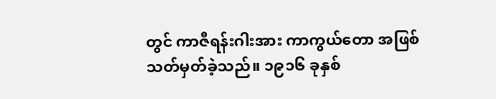တွင် ကာဇီရန်းဂါးအား ကာကွယ်တော အဖြစ် သတ်မှတ်ခဲ့သည်။ ၁၉၁၆ ခုနှစ်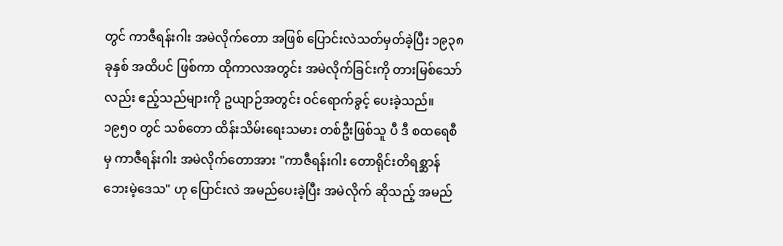တွင် ကာဇီရန်းဂါး အမဲလိုက်တော အဖြစ် ပြောင်းလဲသတ်မှတ်ခဲ့ပြီး ၁၉၃၈ ခုနှစ် အထိပင် ဖြစ်ကာ ထိုကာလအတွင်း အမဲလိုက်ခြင်းကို တားမြစ်သော်လည်း ဧည့်သည်များကို ဥယျာဉ်အတွင်း ဝင်ရောက်ခွင့် ပေးခဲ့သည်။ ၁၉၅၀ တွင် သစ်တော ထိန်းသိမ်းရေးသမား တစ်ဦးဖြစ်သူ ပီ ဒီ စထရေစီမှ ကာဇီရန်းဂါး အမဲလိုက်တောအား "ကာဇီရန်းဂါး တောရိုင်းတိရစ္ဆာန် ဘေးမဲ့ဒေသ" ဟု ပြောင်းလဲ အမည်ပေးခဲ့ပြီး အမဲလိုက် ဆိုသည့် အမည်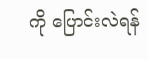ကို ပြောင်းလဲရန်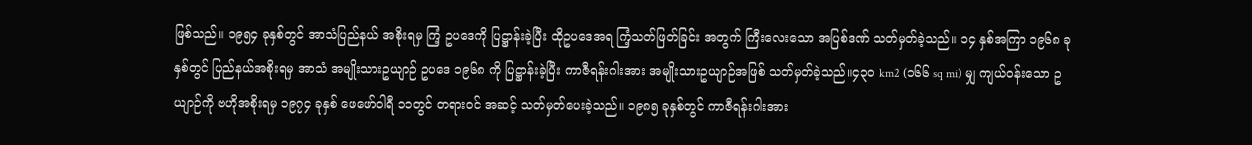ဖြစ်သည်။ ၁၉၅၄ ခုနှစ်တွင် အာသံပြည်နယ် အစိုးရမှ ကြံ့ ဥပဒေကို ပြဋ္ဌာန်းခဲ့ပြီး ထိုဥပဒေအရ ကြံ့သတ်ဖြတ်ခြင်း အတွက် ကြီးလေးသော အပြစ်ဒဏ် သတ်မှတ်ခဲ့သည်။ ၁၄ နှစ်အကြာ ၁၉၆၈ ခုနှစ်တွင် ပြည်နယ်အစိုးရမှ အာသံ အမျိုးသားဥယျာဉ် ဥပဒေ ၁၉၆၈ ကို ပြဋ္ဌာန်းခဲ့ပြီး ကာဇီရန်းဂါးအား အမျိုးသားဥယျာဉ်အဖြစ် သတ်မှတ်ခဲ့သည်။၄၃၀ km2 (၁၆၆ sq mi) မျှ ကျယ်ဝန်းသော ဥယျာဉ်ကို ဗဟိုအစိုးရမှ ၁၉၇၄ ခုနှစ် ဖေဖော်ဝါရီ ၁၁တွင် တရားဝင် အဆင့် သတ်မှတ်ပေးခဲ့သည်။ ၁၉၈၅ ခုနှစ်တွင် ကာဇီရန်းဂါးအား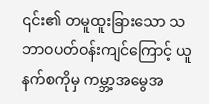၎င်း၏ တမူထူးခြားသော သဘာဝပတ်ဝန်းကျင်ကြောင့် ယူနက်စကိုမှ ကမ္ဘာ့အမွေအ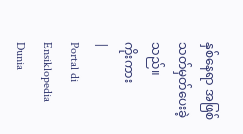နှစ်နေရာ အဖြစ် သတ်မှတ်ပေးခဲ့သည်။
ကိုးကား
|
Portal di Ensiklopedia Dunia